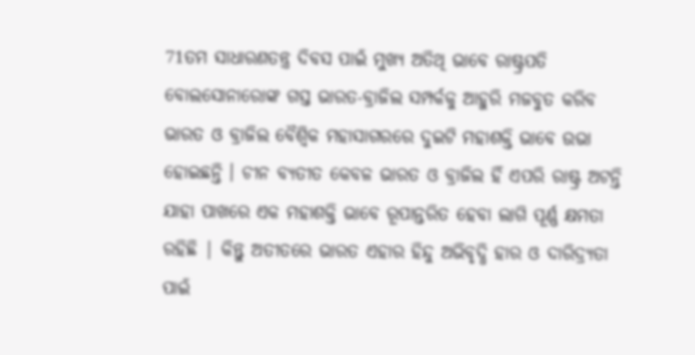71ତମ ସାଧାରଣତନ୍ତ୍ର ଦିବସ ପାଇଁ ମୁଖ୍ୟ ଅତିଥି ଭାବେ ରାଷ୍ଟ୍ରପତି ବୋଲସୋନାରୋଙ୍କ ଗସ୍ତ ଭାରତ-ବ୍ରାଜିଲ ସମ୍ପର୍କକୁ ଆହୁରି ମଜବୁତ କରିବ
ଭାରତ ଓ ବ୍ରାଜିଲ ବୈଶ୍ଵିକ ମହାସାଗରରେ ଦୁଇଟି ମହାଶକ୍ତି ଭାବେ ଉଭା ହୋଇଛନ୍ତି । ଚୀନ ବ୍ୟତୀତ କେବଳ ଭାରତ ଓ ବ୍ରାଜିଲ ହିଁ ଏପରି ରାଷ୍ଟ୍ର ଅଟନ୍ତି ଯାହା ପାଖରେ ଏକ ମହାଶକ୍ତି ଭାବେ ରୂପାନ୍ତରିତ ହେବା ଲାଗି ପୂର୍ଣ୍ଣ କ୍ଷମତା ରହିଛି | କିନ୍ତୁ ଅତୀତରେ ଭାରତ ଏହାର ହିନ୍ଦୁ ଅଭିବୃଦ୍ଧି ହାର ଓ ଦାରିଦ୍ର୍ୟତା ପାଇଁ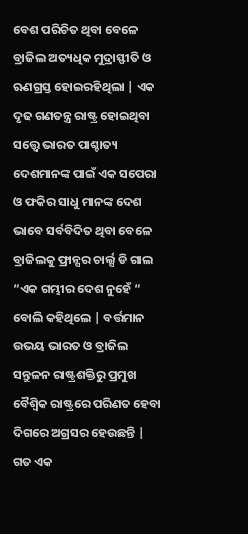ବେଶ ପରିଚିତ ଥିବା ବେଳେ ବ୍ରାଜିଲ ଅତ୍ୟଧିକ ମୁଦ୍ରାସ୍ଫୀତି ଓ ଋଣଗ୍ରସ୍ତ ହୋଇରହିଥିଲା | ଏକ ଦୃଢ ଗଣତନ୍ତ୍ର ରାଷ୍ଟ୍ର ହୋଇଥିବା ସତ୍ତ୍ୱେ ଭାରତ ପାଶ୍ଚାତ୍ୟ ଦେଶମାନଙ୍କ ପାଇଁ ଏକ ସପେରା ଓ ଫକିର ସାଧୁ ମାନଙ୍କ ଦେଶ ଭାବେ ସର୍ବବିଦିତ ଥିବା ବେଳେ ବ୍ରାଜିଲକୁ ଫ୍ରାନ୍ସର ଚାର୍ଲ୍ସ ଡି ଗାଲ “ଏକ ଗମ୍ଭୀର ଦେଶ ନୁହେଁ “ ବୋଲି କହିଥିଲେ | ବର୍ତ୍ତମାନ ଉଭୟ ଭାରତ ଓ ବ୍ରାଜିଲ ସନ୍ତୁଳନ ରାଷ୍ଟ୍ରଶକ୍ତିରୁ ପ୍ରମୁଖ ବୈଶ୍ଵିକ ରାଷ୍ଟ୍ରରେ ପରିଣତ ହେବା ଦିଗରେ ଅଗ୍ରସର ହେଉଛନ୍ତି | ଗତ ଏକ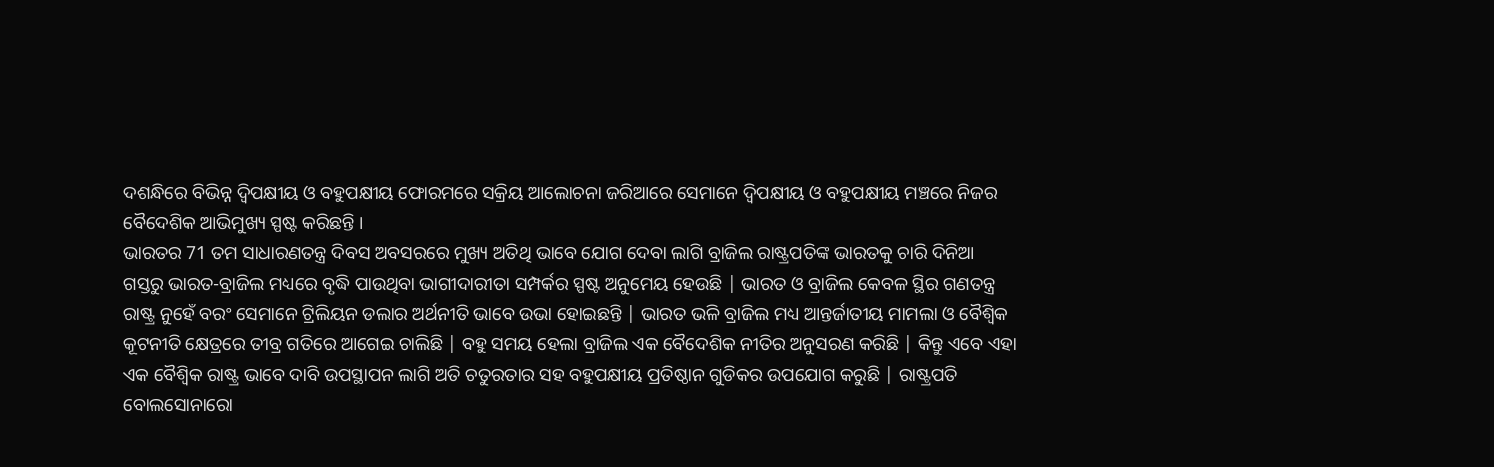ଦଶନ୍ଧିରେ ବିଭିନ୍ନ ଦ୍ଵିପକ୍ଷୀୟ ଓ ବହୁପକ୍ଷୀୟ ଫୋରମରେ ସକ୍ରିୟ ଆଲୋଚନା ଜରିଆରେ ସେମାନେ ଦ୍ଵିପକ୍ଷୀୟ ଓ ବହୁପକ୍ଷୀୟ ମଞ୍ଚରେ ନିଜର ବୈଦେଶିକ ଆଭିମୁଖ୍ୟ ସ୍ପଷ୍ଟ କରିଛନ୍ତି ।
ଭାରତର 71 ତମ ସାଧାରଣତନ୍ତ୍ର ଦିବସ ଅବସରରେ ମୁଖ୍ୟ ଅତିଥି ଭାବେ ଯୋଗ ଦେବା ଲାଗି ବ୍ରାଜିଲ ରାଷ୍ଟ୍ରପତିଙ୍କ ଭାରତକୁ ଚାରି ଦିନିଆ ଗସ୍ତରୁ ଭାରତ-ବ୍ରାଜିଲ ମଧ୍ୟରେ ବୃଦ୍ଧି ପାଉଥିବା ଭାଗୀଦାରୀତା ସମ୍ପର୍କର ସ୍ପଷ୍ଟ ଅନୁମେୟ ହେଉଛି | ଭାରତ ଓ ବ୍ରାଜିଲ କେବଳ ସ୍ଥିର ଗଣତନ୍ତ୍ର ରାଷ୍ଟ୍ର ନୁହେଁ ବରଂ ସେମାନେ ଟ୍ରିଲିୟନ ଡଲାର ଅର୍ଥନୀତି ଭାବେ ଉଭା ହୋଇଛନ୍ତି | ଭାରତ ଭଳି ବ୍ରାଜିଲ ମଧ୍ୟ ଆନ୍ତର୍ଜାତୀୟ ମାମଲା ଓ ବୈଶ୍ଵିକ କୂଟନୀତି କ୍ଷେତ୍ରରେ ତୀବ୍ର ଗତିରେ ଆଗେଇ ଚାଲିଛି | ବହୁ ସମୟ ହେଲା ବ୍ରାଜିଲ ଏକ ବୈଦେଶିକ ନୀତିର ଅନୁସରଣ କରିଛି | କିନ୍ତୁ ଏବେ ଏହା ଏକ ବୈଶ୍ଵିକ ରାଷ୍ଟ୍ର ଭାବେ ଦାବି ଉପସ୍ଥାପନ ଲାଗି ଅତି ଚତୁରତାର ସହ ବହୁପକ୍ଷୀୟ ପ୍ରତିଷ୍ଠାନ ଗୁଡିକର ଉପଯୋଗ କରୁଛି | ରାଷ୍ଟ୍ରପତି ବୋଲସୋନାରୋ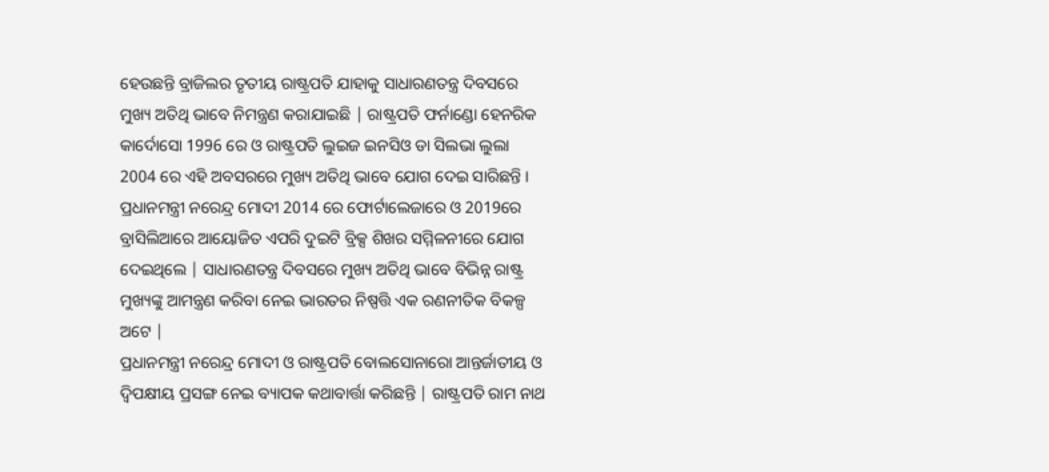ହେଉଛନ୍ତି ବ୍ରାଜିଲର ତୃତୀୟ ରାଷ୍ଟ୍ରପତି ଯାହାକୁ ସାଧାରଣତନ୍ତ୍ର ଦିବସରେ ମୁଖ୍ୟ ଅତିଥି ଭାବେ ନିମନ୍ତ୍ରଣ କରାଯାଇଛି | ରାଷ୍ଟ୍ରପତି ଫର୍ନାଣ୍ଡୋ ହେନରିକ କାର୍ଦୋସୋ 1996 ରେ ଓ ରାଷ୍ଟ୍ରପତି ଲୁଇଜ ଇନସିଓ ଡା ସିଲଭା ଲୁଲା 2004 ରେ ଏହି ଅବସରରେ ମୁଖ୍ୟ ଅତିଥି ଭାବେ ଯୋଗ ଦେଇ ସାରିଛନ୍ତି । ପ୍ରଧାନମନ୍ତ୍ରୀ ନରେନ୍ଦ୍ର ମୋଦୀ 2014 ରେ ଫୋର୍ଟାଲେଜାରେ ଓ 2019ରେ ବ୍ରାସିଲିଆରେ ଆୟୋଜିତ ଏପରି ଦୁଇଟି ବ୍ରିକ୍ସ ଶିଖର ସମ୍ମିଳନୀରେ ଯୋଗ ଦେଇଥିଲେ | ସାଧାରଣତନ୍ତ୍ର ଦିବସରେ ମୁଖ୍ୟ ଅତିଥି ଭାବେ ବିଭିନ୍ନ ରାଷ୍ଟ୍ର ମୁଖ୍ୟଙ୍କୁ ଆମନ୍ତ୍ରଣ କରିବା ନେଇ ଭାରତର ନିଷ୍ପତ୍ତି ଏକ ରଣନୀତିକ ବିକଳ୍ପ ଅଟେ |
ପ୍ରଧାନମନ୍ତ୍ରୀ ନରେନ୍ଦ୍ର ମୋଦୀ ଓ ରାଷ୍ଟ୍ରପତି ବୋଲସୋନାରୋ ଆନ୍ତର୍ଜାତୀୟ ଓ ଦ୍ଵିପକ୍ଷୀୟ ପ୍ରସଙ୍ଗ ନେଇ ବ୍ୟାପକ କଥାବାର୍ତ୍ତା କରିଛନ୍ତି | ରାଷ୍ଟ୍ରପତି ରାମ ନାଥ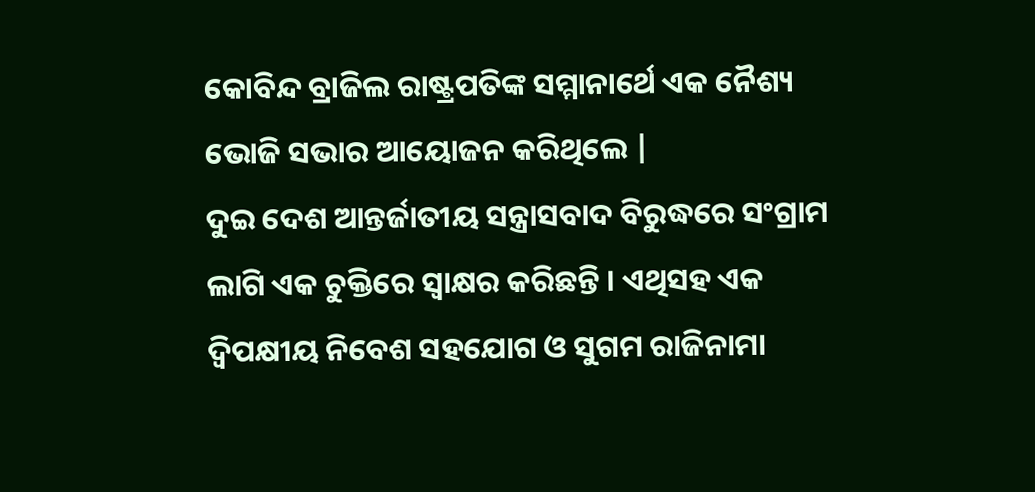କୋବିନ୍ଦ ବ୍ରାଜିଲ ରାଷ୍ଟ୍ରପତିଙ୍କ ସମ୍ମାନାର୍ଥେ ଏକ ନୈଶ୍ୟ ଭୋଜି ସଭାର ଆୟୋଜନ କରିଥିଲେ |
ଦୁଇ ଦେଶ ଆନ୍ତର୍ଜାତୀୟ ସନ୍ତ୍ରାସବାଦ ବିରୁଦ୍ଧରେ ସଂଗ୍ରାମ ଲାଗି ଏକ ଚୁକ୍ତିରେ ସ୍ଵାକ୍ଷର କରିଛନ୍ତି । ଏଥିସହ ଏକ ଦ୍ଵିପକ୍ଷୀୟ ନିବେଶ ସହଯୋଗ ଓ ସୁଗମ ରାଜିନାମା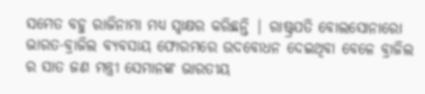ସମେତ ବହୁ ରାଜିନାମା ମଧ୍ୟ ସ୍ଵାକ୍ଷର କରିଛନ୍ତି | ରାଷ୍ଟ୍ରପତି ବୋଲସୋନାରୋ ଭାରତ-ବ୍ରାଜିଲ ବ୍ୟବସାୟ ଫୋରମରେ ଉଦବୋଧନ ଦେଇଥିବା ବେଳେ ବ୍ରାଜିଲ ର ସାତ ଜଣ ମନ୍ତ୍ରୀ ସେମାନଙ୍କ ଭାରତୀୟ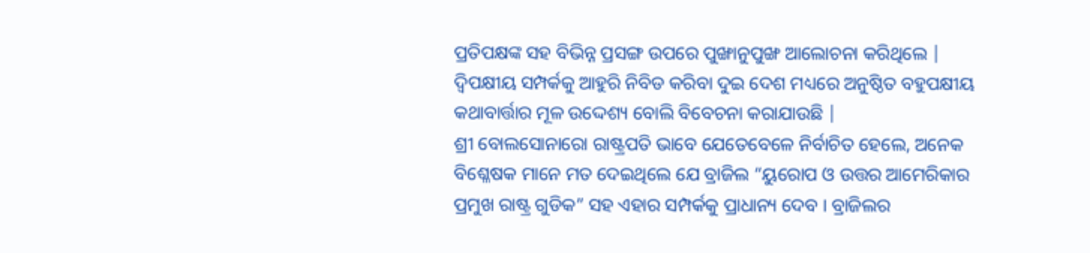ପ୍ରତିପକ୍ଷଙ୍କ ସହ ବିଭିନ୍ନ ପ୍ରସଙ୍ଗ ଉପରେ ପୁଙ୍ଖାନୁପୁଙ୍ଖ ଆଲୋଚନା କରିଥିଲେ | ଦ୍ଵିପକ୍ଷୀୟ ସମ୍ପର୍କକୁ ଆହୁରି ନିବିଡ କରିବା ଦୁଇ ଦେଶ ମଧ୍ୟରେ ଅନୁଷ୍ଠିତ ବହୁପକ୍ଷୀୟ କଥାବାର୍ତ୍ତାର ମୂଳ ଉଦ୍ଦେଶ୍ୟ ବୋଲି ବିବେଚନା କରାଯାଉଛି |
ଶ୍ରୀ ବୋଲସୋନାରୋ ରାଷ୍ଟ୍ରପତି ଭାବେ ଯେତେବେଳେ ନିର୍ବାଚିତ ହେଲେ, ଅନେକ ବିଶ୍ଳେଷକ ମାନେ ମତ ଦେଇଥିଲେ ଯେ ବ୍ରାଜିଲ “ୟୁରୋପ ଓ ଉତ୍ତର ଆମେରିକାର ପ୍ରମୁଖ ରାଷ୍ଟ୍ର ଗୁଡିକ” ସହ ଏହାର ସମ୍ପର୍କକୁ ପ୍ରାଧାନ୍ୟ ଦେବ । ବ୍ରାଜିଲର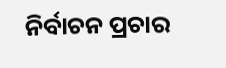ନିର୍ବାଚନ ପ୍ରଚାର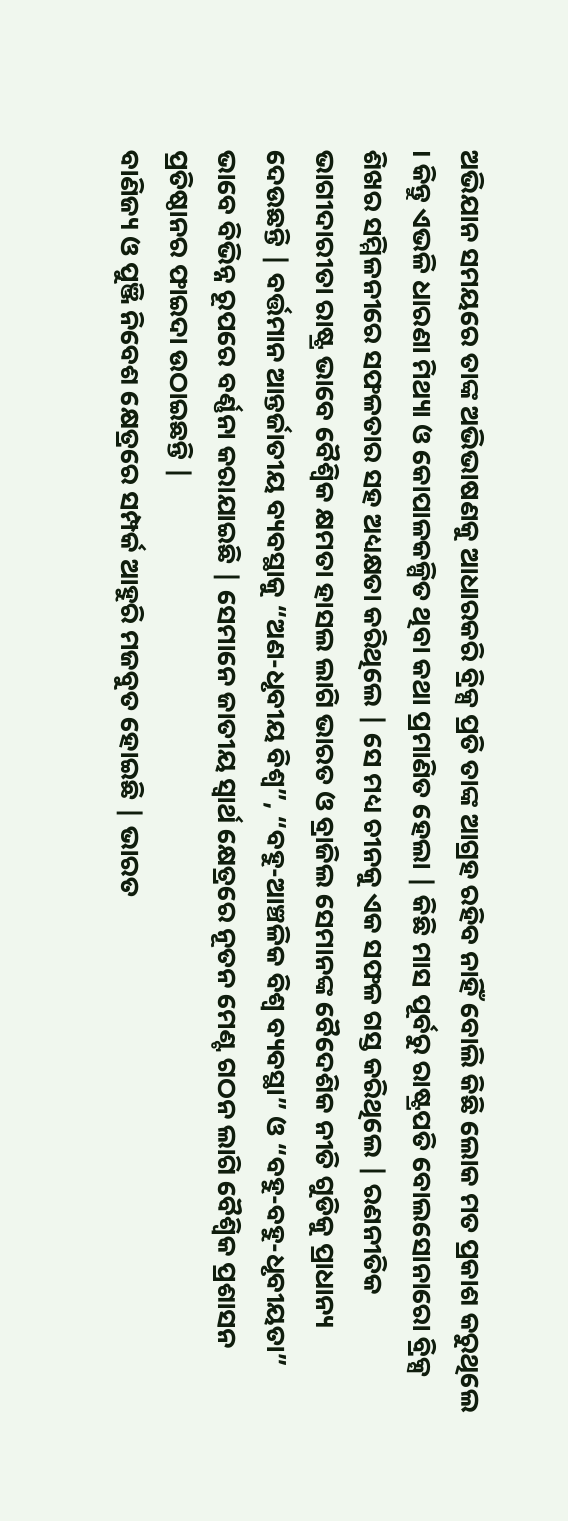ଅଭିଯାନ ସମୟରେ ତାଙ୍କ ଅଭିଭାଷଣକୁ ଆଧାରକରି ବ୍ରିକ୍ସ ପ୍ରତି ତାଙ୍କ ଆଗ୍ରହ ରହିବ ନାହିଁ ବୋଲି କିଛି ଲୋକ ମତ ପ୍ରକାଶ କରୁଥିଲେ । କିନ୍ତୁ ଏଭଳି ଧାରଣା ମିଥ୍ୟା ଓ କୋପାଳକଳ୍ପିତ ଥିବା କଥା ପ୍ରମାଣିତ ହେଲା | କିଛି ମାସ ପୂର୍ବରୁ ରାଷ୍ଟ୍ରପତି ବୋଲସୋନାରୋ ବ୍ରିକ୍ସ ଶିଖର ସମ୍ମିଳନୀରେ ସଫଳତାର ସହ ଅଧ୍ୟକ୍ଷତା କରିଥିଲେ | ସେ ମଧ୍ୟ ଚୀନକୁ ଏକ ସଫଳ ଗସ୍ତ କରିଥିଲେ | ରଣନୀତିକ ଭାଗୀଦାରୀତା ରାଷ୍ଟ୍ର ଭାବେ ବୈଶ୍ଵିକ କ୍ଷମତା ହାସଲ ଲାଗି ଭାରତ ଓ ବ୍ରାଜିଲ ସେମାନଙ୍କ ବୈଦେଶିକ ନୀତି ଗୁଡିକୁ ପ୍ରାଧାନ୍ୟ ଦେଉଛନ୍ତି | ବର୍ତ୍ତମାନ ଆନ୍ତର୍ଜାତୀୟ ବ୍ୟବସ୍ଥାକୁ “ଅଣ-ଧୃବୀୟ ବିଶ୍ଵ”, “ବହୁ-ଆଞ୍ଚଳିକ ବିଶ୍ଵ ବ୍ୟବସ୍ଥା” ଓ “ବହୁ-ବହୁ-ଧୃବୀୟତା” ଭାବେ ବିଭିନ୍ନ ରୂପରେ ବର୍ଣ୍ଣନା କରାଯାଇଛି | ସେମାନେ ଜାତୀୟ ସ୍ଵାର୍ଥ କ୍ଷେତ୍ରରେ ନୂତନ ମେଣ୍ଟ ଗଠନ ଲାଗି ବୈଶ୍ଵିକ ପ୍ରଶାସନ ପ୍ରତିଷ୍ଠାନର ଫାଇଦା ଉଠାଇଛନ୍ତି |
ବାଣିଜ୍ୟ ଓ ପୁଞ୍ଜି ନିବେଶ କ୍ଷେତ୍ରରେ ସମ୍ପର୍କ ଆହୁରି ମଜବୁତ ହୋଇଛି | ଭାରତ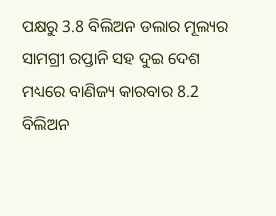ପକ୍ଷରୁ 3.8 ବିଲିଅନ ଡଲାର ମୂଲ୍ୟର ସାମଗ୍ରୀ ରପ୍ତାନି ସହ ଦୁଇ ଦେଶ ମଧ୍ୟରେ ବାଣିଜ୍ୟ କାରବାର 8.2 ବିଲିଅନ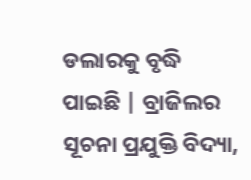ଡଲାରକୁ ବୃଦ୍ଧି ପାଇଛି | ବ୍ରାଜିଲର ସୂଚନା ପ୍ରଯୁକ୍ତି ବିଦ୍ୟା,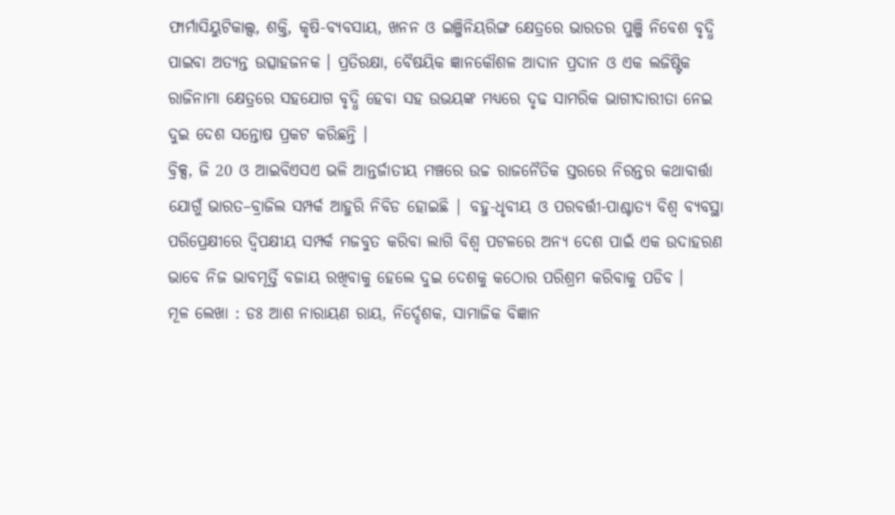ଫାର୍ମାସିୟୁଟିକାଲ୍ସ, ଶକ୍ତି, କୃଷି-ବ୍ୟବସାୟ, ଖନନ ଓ ଇଞ୍ଜିନିୟରିଙ୍ଗ କ୍ଷେତ୍ରରେ ଭାରତର ପୁଞ୍ଜି ନିବେଶ ବୃଦ୍ଧି ପାଇବା ଅତ୍ୟନ୍ତ ଉତ୍ସାହଜନକ । ପ୍ରତିରକ୍ଷା, ବୈଷୟିକ ଜ୍ଞାନକୌଶଳ ଆଦାନ ପ୍ରଦାନ ଓ ଏକ ଲଜିଷ୍ଟିକ ରାଜିନାମା କ୍ଷେତ୍ରରେ ସହଯୋଗ ବୃଦ୍ଧି ହେବା ସହ ଉଭୟଙ୍କ ମଧ୍ୟରେ ଦୃଢ ସାମରିକ ଭାଗୀଦାରୀତା ନେଇ ଦୁଇ ଦେଶ ସନ୍ତୋଷ ପ୍ରକଟ କରିଛନ୍ତି ।
ବ୍ରିକ୍ସ, ଜି 20 ଓ ଆଇବିଏସଏ ଭଳି ଆନ୍ତର୍ଜାତୀୟ ମଞ୍ଚରେ ଉଚ୍ଚ ରାଜନୈତିକ ସ୍ତରରେ ନିରନ୍ତର କଥାବାର୍ତ୍ତା ଯୋଗୁଁ ଭାରତ–ବ୍ରାଜିଲ ସମ୍ପର୍କ ଆହୁରି ନିବିଡ ହୋଇଛି | ବହୁ-ଧୃବୀୟ ଓ ପରବର୍ତ୍ତୀ-ପାଶ୍ଚାତ୍ୟ ବିଶ୍ଵ ବ୍ୟବସ୍ଥା ପରିପ୍ରେକ୍ଷୀରେ ଦ୍ଵିପକ୍ଷୀୟ ସମ୍ପର୍କ ମଜବୁତ କରିବା ଲାଗି ବିଶ୍ଵ ପଟଳରେ ଅନ୍ୟ ଦେଶ ପାଇଁ ଏକ ଉଦାହରଣ ଭାବେ ନିଜ ଭାବମୂର୍ତ୍ତି ବଜାୟ ରଖିବାକୁ ହେଲେ ଦୁଇ ଦେଶକୁ କଠୋର ପରିଶ୍ରମ କରିବାକୁ ପଡିବ ।
ମୂଳ ଲେଖା : ଡଃ ଆଶ ନାରାୟଣ ରାୟ, ନିର୍ଦ୍ଦେଶକ, ସାମାଜିକ ବିଜ୍ଞାନ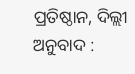ପ୍ରତିଷ୍ଠାନ, ଦିଲ୍ଲୀ
ଅନୁବାଦ :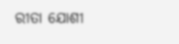ରୀତା ଯୋଶୀ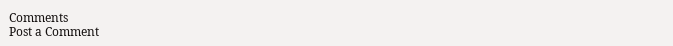Comments
Post a Comment